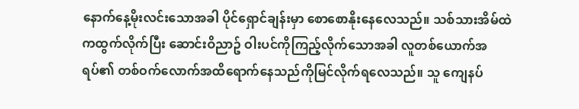နောက်နေ့မိုးလင်းသောအခါ ပိုင်ရှောင်ချန်းမှာ စောစောနိုးနေလေသည်။ သစ်သားအိမ်ထဲကထွက်လိုက်ပြီး ဆောင်းဝိညာဥ် ဝါးပင်ကိုကြည့်လိုက်သောအခါ လူတစ်ယောက်အရပ်၏ တစ်ဝက်လောက်အထိရောက်နေသည်ကိုမြင်လိုက်ရလေသည်။ သူ ကျေနပ်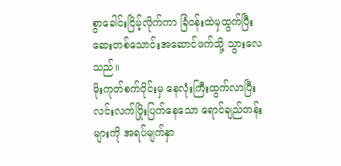စွာခေါင်းငြိမ့်လိုက်ကာ ခြံဝန်းထဲမှထွက်ပြီး ဆေးတစ်သောင်းအဆောင်ဖက်သို့ သွားလေသည်။
မိုးကုတ်စက်ဝိုင်းမှ နေလုံးကြီးထွက်လာပြီး လင်းလက်ပြိုးပြက်နေသော ရောင်ချည်တန်းများကို အရပ်မျက်နှာ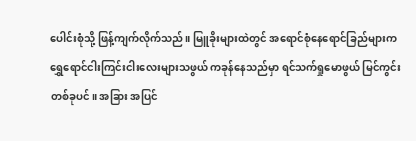ပေါင်းစုံသို့ ဖြန့်ကျက်လိုက်သည်။ မြူခိုးများထဲတွင် အရောင်စုံနေရောင်ခြည်များက ရွှေရောင်ငါးကြင်းငါးလေးများသဖွယ် ကခုန်နေသည်မှာ ရင်သက်ရှုမောဖွယ် မြင်ကွင်းတစ်ခုပင်။ အခြား အပြင်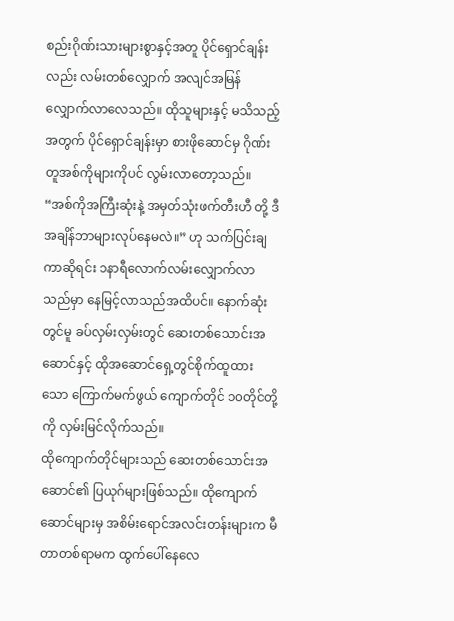စည်းဂိုဏ်းသားများစွာနှင့်အတူ ပိုင်ရှောင်ချန်းလည်း လမ်းတစ်လျှောက် အလျင်အမြန် လျှောက်လာလေသည်။ ထိုသူများနှင့် မသိသည့်အတွက် ပိုင်ရှောင်ချန်းမှာ စားဖိုဆောင်မှ ဂိုဏ်းတူအစ်ကိုများကိုပင် လွမ်းလာတော့သည်။
“အစ်ကိုအကြီးဆုံးနဲ့ အမှတ်သုံးဖက်တီးဟီ တို့ ဒီအချိန်ဘာများလုပ်နေမလဲ။” ဟု သက်ပြင်းချကာဆိုရင်း ၁နာရီလောက်လမ်းလျှောက်လာသည်မှာ နေမြင့်လာသည်အထိပင်။ နောက်ဆုံးတွင်မူ ခပ်လှမ်းလှမ်းတွင် ဆေးတစ်သောင်းအဆောင်နှင့် ထိုအဆောင်ရှေ့တွင်စိုက်ထူထားသော ကြောက်မက်ဖွယ် ကျောက်တိုင် ၁၀တိုင်တို့ကို လှမ်းမြင်လိုက်သည်။
ထိုကျောက်တိုင်များသည် ဆေးတစ်သောင်းအဆောင်၏ ပြယုဂ်များဖြစ်သည်။ ထိုကျောက်ဆောင်များမှ အစိမ်းရောင်အလင်းတန်းများက မီတာတစ်ရာမက ထွက်ပေါ်နေလေ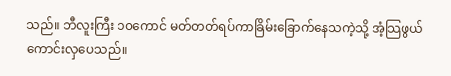သည်။ ဘီလူးကြီး ၁၀ကောင် မတ်တတ်ရပ်ကာခြိမ်းခြောက်နေသကဲ့သို့ အံ့သြဖွယ်ကောင်းလှပေသည်။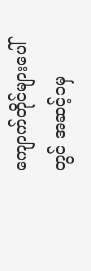ကျောက်တိုင်များပေါ်တွင် အဆင့်၁မှ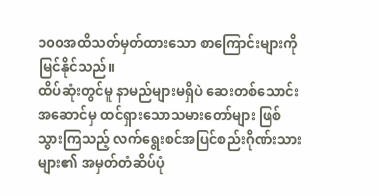၁၀၀အထိသတ်မှတ်ထားသော စာကြောင်းများကိုမြင်နိုင်သည်။
ထိပ်ဆုံးတွင်မူ နာမည်များမရှိပဲ ဆေးတစ်သောင်းအဆောင်မှ ထင်ရှားသောသမားတော်များ ဖြစ်သွားကြသည့် လက်ရွေးစင်အပြင်စည်းဂိုဏ်းသားများ၏ အမှတ်တံဆိပ်ပုံ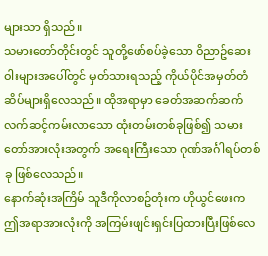များသာ ရှိသည်။
သမားတော်တိုင်းတွင် သူတို့ဖော်စပ်ခဲ့သော ဝိညာဥ်ဆေးဝါးများအပေါ်တွင် မှတ်သားရသည့် ကိုယ်ပိုင်အမှတ်တံဆိပ်များရှိလေသည်။ ထိုအရာမှာ ခေတ်အဆက်ဆက် လက်ဆင့်ကမ်းလာသော ထုံးတမ်းတစ်ခုဖြစ်၍ သမားတော်အားလုံးအတွက် အရေးကြီးသော ဂုဏ်အင်္ဂါရပ်တစ်ခု ဖြစ်လေသည်။
နောက်ဆုံးအကြိမ် သူဒီကိုလာစဥ်တုံးက ဟိုယွင်ဖေးက ဤအရာအားလုံးကို အကြမ်းဖျင်းရှင်းပြထားပြီးဖြစ်လေ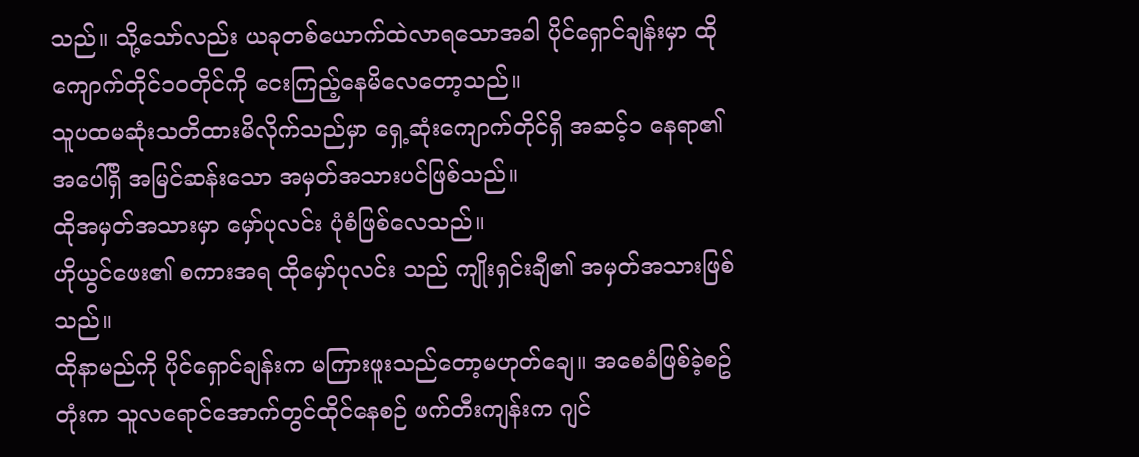သည်။ သို့သော်လည်း ယခုတစ်ယောက်ထဲလာရသောအခါ ပိုင်ရှောင်ချန်းမှာ ထိုကျောက်တိုင်၁၀တိုင်ကို ငေးကြည့်နေမိလေတော့သည်။
သူပထမဆုံးသတိထားမိလိုက်သည်မှာ ရှေ့ဆုံးကျောက်တိုင်ရှိ အဆင့်၁ နေရာ၏ အပေါ်ရှိ အမြင်ဆန်းသော အမှတ်အသားပင်ဖြစ်သည်။
ထိုအမှတ်အသားမှာ မှော်ပုလင်း ပုံစံဖြစ်လေသည်။
ဟိုယွင်ဖေး၏ စကားအရ ထိုမှော်ပုလင်း သည် ကျိုးရှင်းချီ၏ အမှတ်အသားဖြစ်သည်။
ထိုနာမည်ကို ပိုင်ရှောင်ချန်းက မကြားဖူးသည်တော့မဟုတ်ချေ။ အစေခံဖြစ်ခဲ့စဥ်တုံးက သူလရောင်အောက်တွင်ထိုင်နေစဉ် ဖက်တီးကျန်းက ဂျင်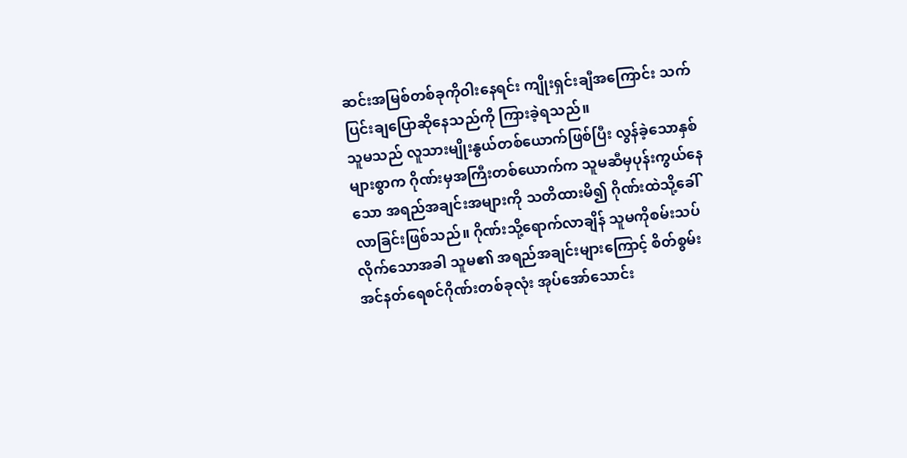ဆင်းအမြစ်တစ်ခုကိုဝါးနေရင်း ကျိုးရှင်းချီအကြောင်း သက်ပြင်းချပြောဆိုနေသည်ကို ကြားခဲ့ရသည်။
သူမသည် လူသားမျိုးနွယ်တစ်ယောက်ဖြစ်ပြီး လွန်ခဲ့သောနှစ်များစွာက ဂိုဏ်းမှအကြီးတစ်ယောက်က သူမဆီမှပုန်းကွယ်နေသော အရည်အချင်းအများကို သတိထားမိ၍ ဂိုဏ်းထဲသို့ခေါ်လာခြင်းဖြစ်သည်။ ဂိုဏ်းသို့ရောက်လာချိန် သူမကိုစမ်းသပ်လိုက်သောအခါ သူမ၏ အရည်အချင်းများကြောင့် စိတ်စွမ်းအင်နတ်ရေစင်ဂိုဏ်းတစ်ခုလုံး အုပ်အော်သောင်း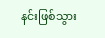နင်းဖြစ်သွား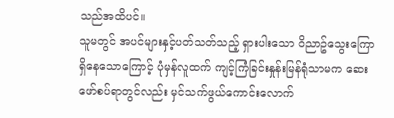သည်အထိပင်။
သူမတွင် အပင်များနှင့်ပတ်သတ်သည့် ရှားပါးသော ဝိညာဥ်သွေးကြောရှိနေသောကြောင့် ပုံမှန်လူထက် ကျင့်ကြံခြင်းနှုန်းမြန်ရုံသာမက ဆေးဖော်စပ်ရာတွင်လည်း မှင်သက်ဖွယ်ကောင်းလောက်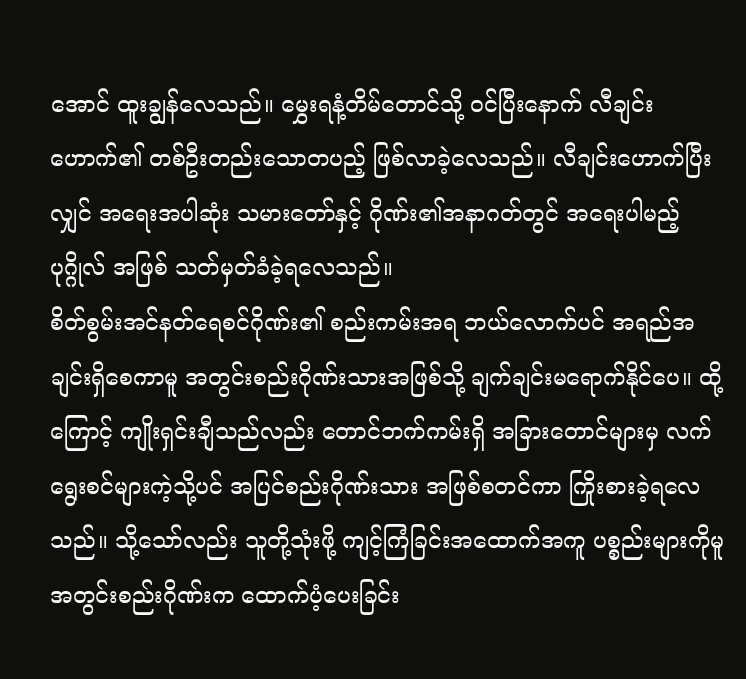အောင် ထူးချွန်လေသည်။ မွှေးရနံ့တိမ်တောင်သို့ ဝင်ပြီးနောက် လီချင်းဟောက်၏ တစ်ဦးတည်းသောတပည့် ဖြစ်လာခဲ့လေသည်။ လီချင်းဟောက်ပြီးလျှင် အရေးအပါဆုံး သမားတော်နှင့် ဂိုဏ်း၏အနာဂတ်တွင် အရေးပါမည့်ပုဂ္ဂိုလ် အဖြစ် သတ်မှတ်ခံခဲ့ရလေသည်။
စိတ်စွမ်းအင်နတ်ရေစင်ဂိုဏ်း၏ စည်းကမ်းအရ ဘယ်လောက်ပင် အရည်အချင်းရှိစေကာမူ အတွင်းစည်းဂိုဏ်းသားအဖြစ်သို့ ချက်ချင်းမရောက်နိုင်ပေ။ ထို့ကြောင့် ကျိုးရှင်းချီသည်လည်း တောင်ဘက်ကမ်းရှိ အခြားတောင်များမှ လက်ရွေးစင်များကဲ့သို့ပင် အပြင်စည်းဂိုဏ်းသား အဖြစ်စတင်ကာ ကြိုးစားခဲ့ရလေသည်။ သို့သော်လည်း သူတို့သုံးဖို့ ကျင့်ကြံခြင်းအထောက်အကူ ပစ္စည်းများကိုမူ အတွင်းစည်းဂိုဏ်းက ထောက်ပံ့ပေးခြင်း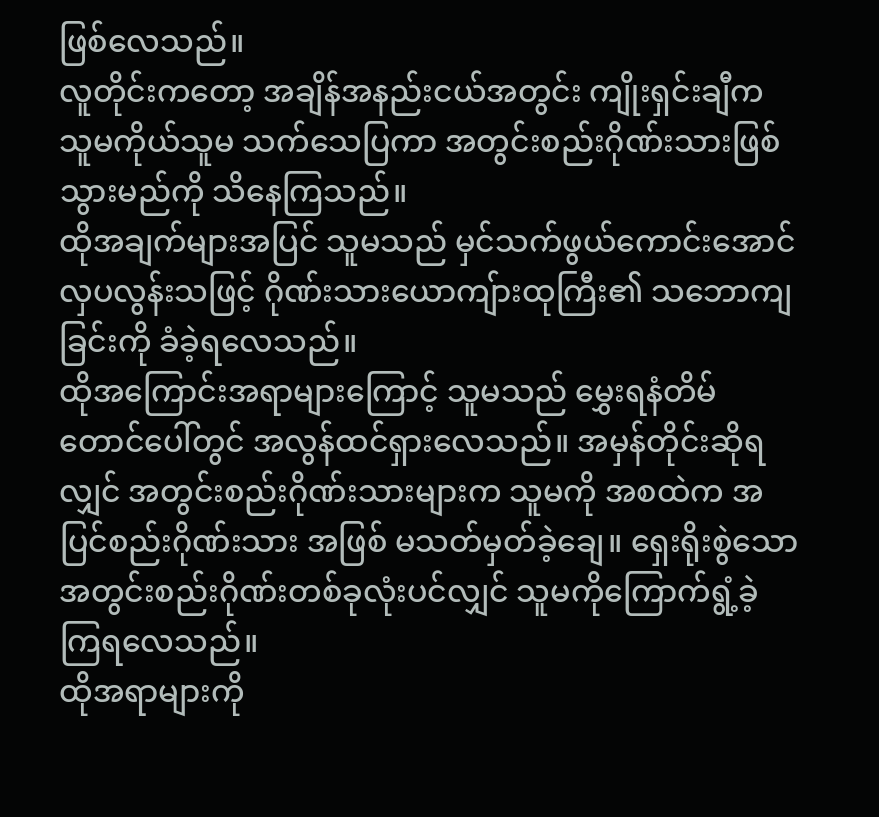ဖြစ်လေသည်။
လူတိုင်းကတော့ အချိန်အနည်းငယ်အတွင်း ကျိုးရှင်းချီက သူမကိုယ်သူမ သက်သေပြကာ အတွင်းစည်းဂိုဏ်းသားဖြစ်သွားမည်ကို သိနေကြသည်။
ထိုအချက်များအပြင် သူမသည် မှင်သက်ဖွယ်ကောင်းအောင် လှပလွန်းသဖြင့် ဂိုဏ်းသားယောကျ်ားထုကြီး၏ သဘောကျခြင်းကို ခံခဲ့ရလေသည်။
ထိုအကြောင်းအရာများကြောင့် သူမသည် မွှေးရနံတိမ်တောင်ပေါ်တွင် အလွန်ထင်ရှားလေသည်။ အမှန်တိုင်းဆိုရလျှင် အတွင်းစည်းဂိုဏ်းသားများက သူမကို အစထဲက အပြင်စည်းဂိုဏ်းသား အဖြစ် မသတ်မှတ်ခဲ့ချေ။ ရှေးရိုးစွဲသော အတွင်းစည်းဂိုဏ်းတစ်ခုလုံးပင်လျှင် သူမကိုကြောက်ရွံ့ခဲ့ကြရလေသည်။
ထိုအရာများကို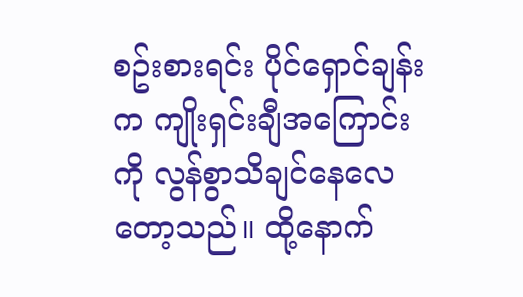စဥ်းစားရင်း ပိုင်ရှောင်ချန်းက ကျိုးရှင်းချီအကြောင်းကို လွန်စွာသိချင်နေလေတော့သည်။ ထို့နောက်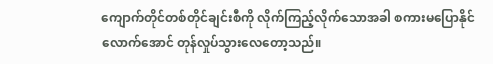ကျောက်တိုင်တစ်တိုင်ချင်းစီကို လိုက်ကြည့်လိုက်သောအခါ စကားမပြောနိုင်လောက်အောင် တုန်လှုပ်သွားလေတော့သည်။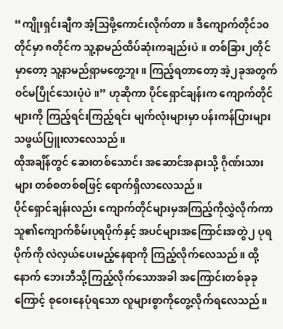“ကျိုးရှင်းချီက အံ့သြဖို့ကောင်းလိုက်တာ။ ဒီကျောက်တိုင်၁၀တိုင်မှာ ၈တိုင်က သူ့နာမည်ထိပ်ဆုံးကချည်းပဲ။ တစ်ခြား၂တိုင်မှာတော့ သူ့နာမည်ရှာမတွေ့ဘူး။ ကြည့်ရတာတော့ အဲ့၂ခုအတွက် ဝင်မပြိုင်သေးပုံပဲ။” ဟုဆိုကာ ပိုင်ရှောင်ချန်းက ကျောက်တိုင်များကို ကြည့်ရင်းကြည့်ရင်း မျက်လုံးများမှာ ပန်းကန်ပြားများသဖွယ်ပြူးလာလေသည်။
ထိုအချိန်တွင် ဆေးတစ်သောင်း အဆောင်အနားသို့ ဂိုဏ်းသားများ တစ်စတစ်စဖြင့် ရောက်ရှိလာလေသည်။
ပိုင်ရှောင်ချန်းလည်း ကျောက်တိုင်များမှအကြည့်ကိုလွှဲလိုက်ကာ သူ၏ကျောက်စိမ်းပုရပိုက်နှင့် အပင်များအကြောင်းအတွဲ၂ ပုရပိုက်ကို လဲလှယ်ပေးမည့်နေရာကို ကြည့်လိုက်လေသည်။ ထို့နောက် ဘေးဘီသို့ကြည့်လိုက်သောအခါ အကြောင်းတစ်ခုခုကြောင့် စုဝေးနေပုံရသော လူများစွာကိုတွေ့လိုက်ရလေသည်။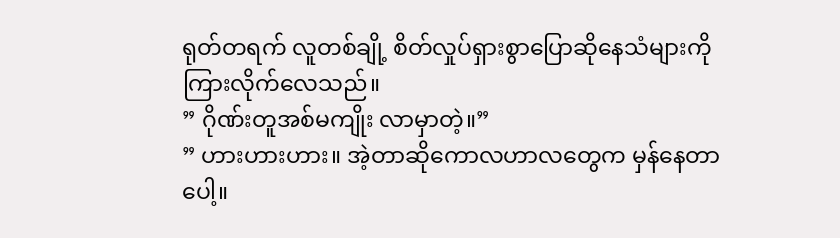ရုတ်တရက် လူတစ်ချို့ စိတ်လှုပ်ရှားစွာပြောဆိုနေသံများကို ကြားလိုက်လေသည်။
” ဂိုဏ်းတူအစ်မကျိုး လာမှာတဲ့။”
” ဟားဟားဟား။ အဲ့တာဆိုကောလဟာလတွေက မှန်နေတာပေါ့။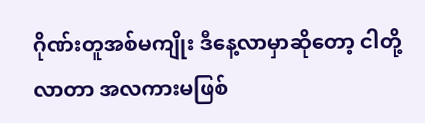ဂိုဏ်းတူအစ်မကျိုး ဒီနေ့လာမှာဆိုတော့ ငါတို့လာတာ အလကားမဖြစ်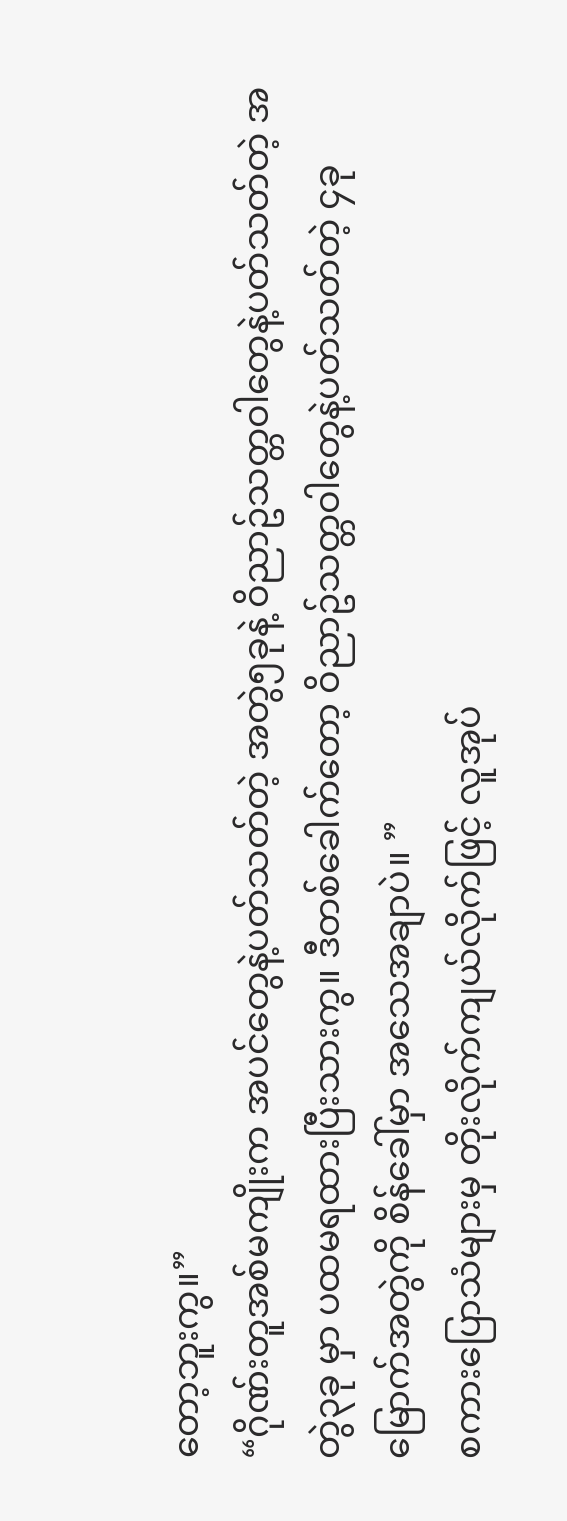တော့ဘူးကွ။”
“ဂိုဏ်းတူအစ်မကျိုးက အပင်တွေနဲ့ပတ်သတ်တဲ့ အတွဲ၅ခုနဲ့ ဝိညာဥ်သတ္တဝါတွေနဲ့ပတ်သတ်တဲ့ အတွဲ၃ခု မှာ ပထမရထားပြီးသားကွ။ ဒီတစ်ခေါက်တော့ ဝိညာဥ်သတ္တဝါတွေနဲ့ပတ်သတ်တဲ့ ၄ခုမြောက်အတွဲကို စိန်ခေါ်မှာ အသေအချာပဲ။ ”
စကားပြောသံများမှ တိုးလိုက်ကျယ်လိုက်ဖြင့် လူအုပ်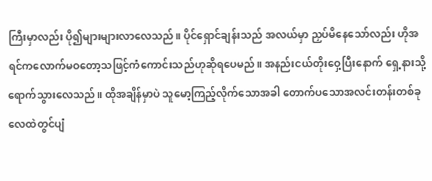ကြီးမှာလည်း ပို၍များများလာလေသည်။ ပိုင်ရှောင်ချန်းသည် အလယ်မှာ ညှပ်မိနေသော်လည်း ဟိုအရင်ကလောက်မဝတော့သဖြင့်ကံကောင်းသည်ဟုဆိုရပေမည်။ အနည်းငယ်တိုးဝှေ့ပြီးနောက် ရှေ့နားသို့ရောက်သွားလေသည်။ ထိုအချိန်မှာပဲ သူမော့ကြည့်လိုက်သောအခါ တောက်ပသောအလင်းတန်းတစ်ခု လေထဲတွင်ပျံ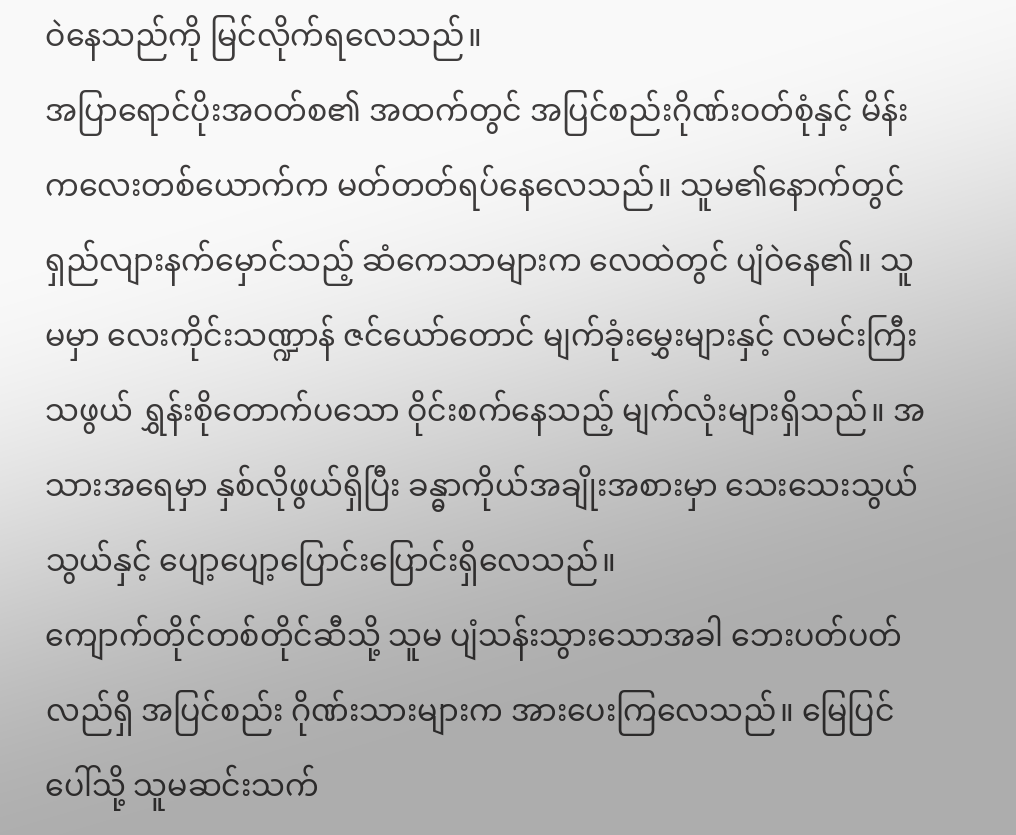ဝဲနေသည်ကို မြင်လိုက်ရလေသည်။
အပြာရောင်ပိုးအဝတ်စ၏ အထက်တွင် အပြင်စည်းဂိုဏ်းဝတ်စုံနှင့် မိန်းကလေးတစ်ယောက်က မတ်တတ်ရပ်နေလေသည်။ သူမ၏နောက်တွင် ရှည်လျားနက်မှောင်သည့် ဆံကေသာများက လေထဲတွင် ပျံဝဲနေ၏။ သူမမှာ လေးကိုင်းသဏ္ဍာန် ဇင်ယော်တောင် မျက်ခုံးမွှေးများနှင့် လမင်းကြီးသဖွယ် ရွှန်းစိုတောက်ပသော ဝိုင်းစက်နေသည့် မျက်လုံးများရှိသည်။ အသားအရေမှာ နှစ်လိုဖွယ်ရှိပြီး ခန္ဓာကိုယ်အချိုးအစားမှာ သေးသေးသွယ်သွယ်နှင့် ပျော့ပျော့ပြောင်းပြောင်းရှိလေသည်။
ကျောက်တိုင်တစ်တိုင်ဆီသို့ သူမ ပျံသန်းသွားသောအခါ ဘေးပတ်ပတ်လည်ရှိ အပြင်စည်း ဂိုဏ်းသားများက အားပေးကြလေသည်။ မြေပြင်ပေါ်သို့ သူမဆင်းသက်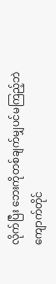လိုက်ပြီး ဘေးကိုတစ်ချက်မျှပင်မကြည့်ဘဲ ကျောက်တိုင်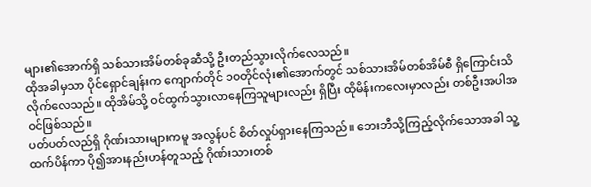များ၏အောက်ရှိ သစ်သားအိမ်တစ်ခုဆီသို့ ဦးတည်သွားလိုက်လေသည်။
ထိုအခါမှသာ ပိုင်ရှောင်ချန်းက ကျောက်တိုင် ၁၀တိုင်လုံး၏အောက်တွင် သစ်သားအိမ်တစ်အိမ်စီ ရှိကြောင်းသိလိုက်လေသည်။ ထိုအိမ်သို့ ဝင်ထွက်သွားလာနေကြသူများလည်း ရှိပြီး ထိုမိန်းကလေးမှာလည်း တစ်ဦးအပါအဝင်ဖြစ်သည်။
ပတ်ပတ်လည်ရှိ ဂိုဏ်းသားများကမူ အလွန်ပင် စိတ်လှုပ်ရှားနေကြသည်။ ဘေးဘီသို့ကြည့်လိုက်သောအခါ သူ့ထက်ပိန်ကာ ပို၍အားနည်းဟန်တူသည့် ဂိုဏ်းသားတစ်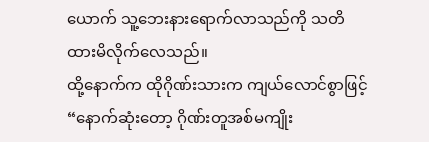ယောက် သူ့ဘေးနားရောက်လာသည်ကို သတိထားမိလိုက်လေသည်။
ထို့နောက်က ထိုဂိုဏ်းသားက ကျယ်လောင်စွာဖြင့်
“နောက်ဆုံးတော့ ဂိုဏ်းတူအစ်မကျိုး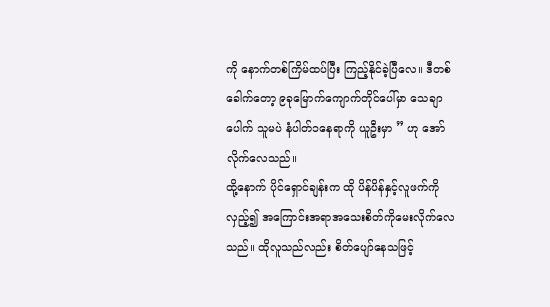ကို နောက်တစ်ကြိမ်ထပ်ပြီး ကြည့်နိုင်ခဲ့ပြီလေ။ ဒီတစ်ခေါက်တော့ ၉ခုမြောက်ကျောက်တိုင်ပေါ်မှာ သေချာပေါက် သူမပဲ နံပါတ်၁နေရာကို ယူဦးမှာ ” ဟု အော်လိုက်လေသည်။
ထို့နောက် ပိုင်ရှောင်ချန်းက ထို ပိန်ပိန်နှင့်လူဖက်ကို လှည့်၍ အကြောင်းအရာအသေးစိတ်ကိုမေးလိုက်လေသည်။ ထိုလူသည်လည်း စိတ်ပျော်နေသဖြင့်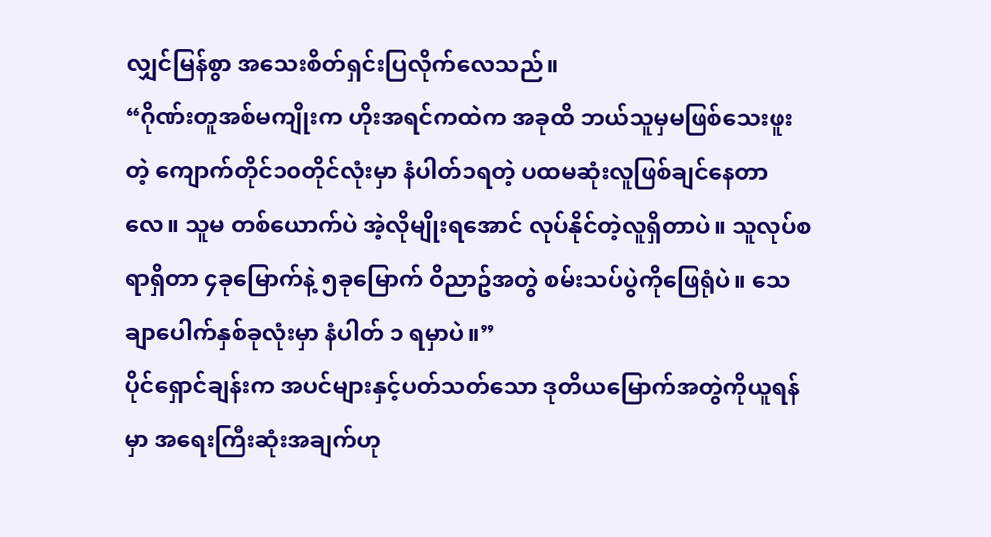လျှင်မြန်စွာ အသေးစိတ်ရှင်းပြလိုက်လေသည်။
“ဂိုဏ်းတူအစ်မကျိုးက ဟိုးအရင်ကထဲက အခုထိ ဘယ်သူမှမဖြစ်သေးဖူးတဲ့ ကျောက်တိုင်၁၀တိုင်လုံးမှာ နံပါတ်၁ရတဲ့ ပထမဆုံးလူဖြစ်ချင်နေတာလေ။ သူမ တစ်ယောက်ပဲ အဲ့လိုမျိုးရအောင် လုပ်နိုင်တဲ့လူရှိတာပဲ။ သူလုပ်စရာရှိတာ ၄ခုမြောက်နဲ့ ၅ခုမြောက် ဝိညာဥ်အတွဲ စမ်းသပ်ပွဲကိုဖြေရုံပဲ။ သေချာပေါက်နှစ်ခုလုံးမှာ နံပါတ် ၁ ရမှာပဲ။”
ပိုင်ရှောင်ချန်းက အပင်များနှင့်ပတ်သတ်သော ဒုတိယမြောက်အတွဲကိုယူရန်မှာ အရေးကြီးဆုံးအချက်ဟု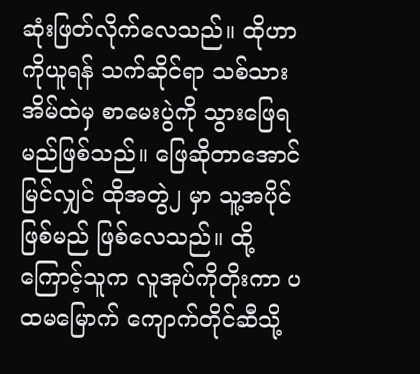ဆုံးဖြတ်လိုက်လေသည်။ ထိုဟာကိုယူရန် သက်ဆိုင်ရာ သစ်သားအိမ်ထဲမှ စာမေးပွဲကို သွားဖြေရမည်ဖြစ်သည်။ ဖြေဆိုတာအောင်မြင်လျှင် ထိုအတွဲ၂ မှာ သူ့အပိုင်ဖြစ်မည် ဖြစ်လေသည်။ ထို့ကြောင့်သူက လူအုပ်ကိုတိုးကာ ပထမမြောက် ကျောက်တိုင်ဆီသို့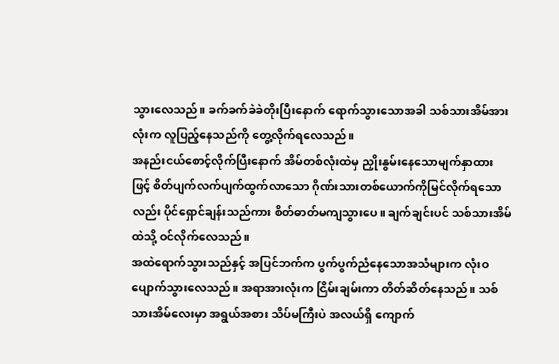သွားလေသည်။ ခက်ခက်ခဲခဲတိုးပြီးနောက် ရောက်သွားသောအခါ သစ်သားအိမ်အားလုံးက လူပြည့်နေသည်ကို တွေ့လိုက်ရလေသည်။
အနည်းငယ်စောင့်လိုက်ပြီးနောက် အိမ်တစ်လုံးထဲမှ ညှိုးနွမ်းနေသောမျက်နှာထားဖြင့် စိတ်ပျက်လက်ပျက်ထွက်လာသော ဂိုဏ်းသားတစ်ယောက်ကိုမြင်လိုက်ရသောလည်း ပိုင်ရှောင်ချန်းသည်ကား စိတ်ဓာတ်မကျသွားပေ။ ချက်ချင်းပင် သစ်သားအိမ်ထဲသို့ ဝင်လိုက်လေသည်။
အထဲရောက်သွားသည်နှင့် အပြင်ဘက်က ပွက်ပွက်ညံနေသောအသံများက လုံးဝပျောက်သွားလေသည်။ အရာအားလုံးက ငြိမ်းချမ်းကာ တိတ်ဆိတ်နေသည်။ သစ်သားအိမ်လေးမှာ အရွယ်အစား သိပ်မကြီးပဲ အလယ်ရှိ ကျောက်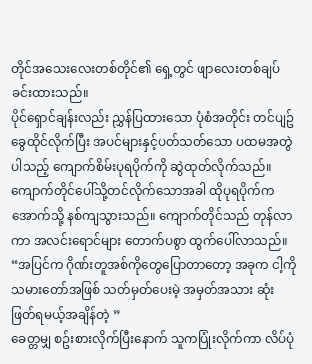တိုင်အသေးလေးတစ်တိုင်၏ ရှေ့တွင် ဖျာလေးတစ်ချပ်ခင်းထားသည်။
ပိုင်ရှောင်ချန်းလည်း ညွှန်ပြထားသော ပုံစံအတိုင်း တင်ပျဥ်ခွေထိုင်လိုက်ပြီး အပင်များနှင့်ပတ်သတ်သော ပထမအတွဲပါသည့် ကျောက်စိမ်းပုရပိုက်ကို ဆွဲထုတ်လိုက်သည်။ ကျောက်တိုင်ပေါ်သို့တင်လိုက်သောအခါ ထိုပုရပိုက်က အောက်သို့ နစ်ကျသွားသည်။ ကျောက်တိုင်သည် တုန်လာကာ အလင်းရောင်များ တောက်ပစွာ ထွက်ပေါ်လာသည်။
“အပြင်က ဂိုဏ်းတူအစ်ကိုတွေပြောတာတော့ အခုက ငါ့ကိုသမားတော်အဖြစ် သတ်မှတ်ပေးမဲ့ အမှတ်အသား ဆုံးဖြတ်ရမယ့်အချိန်တဲ့ ”
ခေတ္တမျှ စဥ်းစားလိုက်ပြီးနောက် သူကပြုံးလိုက်ကာ လိပ်ပုံ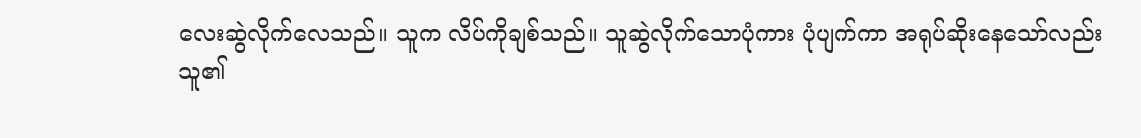လေးဆွဲလိုက်လေသည်။ သူက လိပ်ကိုချစ်သည်။ သူဆွဲလိုက်သောပုံကား ပုံပျက်ကာ အရုပ်ဆိုးနေသော်လည်း သူ၏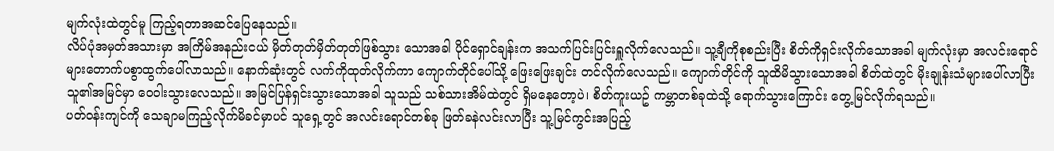မျက်လုံးထဲတွင်မူ ကြည့်ရတာအဆင်ပြေနေသည်။
လိပ်ပုံအမှတ်အသားမှာ အကြိမ်အနည်းငယ် မှိတ်တုတ်မှိတ်တုတ်ဖြစ်သွား သောအခါ ပိုင်ရှောင်ချန်းက အသက်ပြင်းပြင်းရှူလိုက်လေသည်။ သူ့ချီကိုစုစည်းပြီး စိတ်ကိုရှင်းလိုက်သောအခါ မျက်လုံးမှာ အလင်းရောင်များတောက်ပစွာထွက်ပေါ်လာသည်။ နောက်ဆုံးတွင် လက်ကိုထုတ်လိုက်ကာ ကျောက်တိုင်ပေါ်သို့ ဖြေးဖြေးချင်း တင်လိုက်လေသည်။ ကျောက်တိုင်ကို သူထိမိသွားသောအခါ စိတ်ထဲတွင် မိုးချုန်းသံများပေါ်လာပြီး သူ၏အမြင်မှာ ဝေဝါးသွားလေသည်။ အမြင်ပြန်ရှင်းသွားသောအခါ သူသည် သစ်သားအိမ်ထဲတွင် ရှိမနေတော့ပဲ၊ စိတ်ကူးယဥ် ကမ္ဘာတစ်ခုထဲသို့ ရောက်သွားကြောင်း တွေ့မြင်လိုက်ရသည်။
ပတ်ဝန်းကျင်ကို သေချာမကြည့်လိုက်မိခင်မှာပင် သူရှေ့တွင် အလင်းရောင်တစ်ခု ဖြတ်ခနဲလင်းလာပြီး သူ့မြင်ကွင်းအပြည့်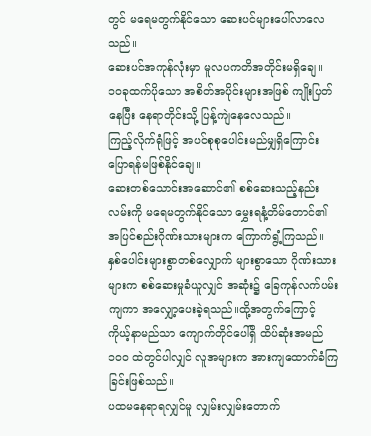တွင် မရေမတွက်နိုင်သော ဆေးပင်များပေါ်လာလေသည်။
ဆေးပင်အကုန်လုံးမှာ မူလပကတိအတိုင်းမရှိချေ။ ၁၀ခုထက်ပိုသော အစိတ်အပိုင်းများအဖြစ် ကျိုးပြတ်နေပြီး နေရာတိုင်းသို့ ပြန့်ကျဲနေလေသည်။
ကြည့်လိုက်ရုံဖြင့် အပင်စုစုပေါင်းမည်မျှရှိကြောင်း ပြောရန်မဖြစ်နိုင်ချေ။
ဆေးတစ်သောင်းအဆောင်၏ စစ်ဆေးသည့်နည်းလမ်းကို မရေမတွက်နိုင်သော မွှေးရနံ့တိမ်တောင်၏ အပြင်စည်းဂိုဏ်းသားများက ကြောက်ရွံ့ကြသည်။ နှစ်ပေါင်းများစွာတစ်လျှောက် များစွာသော ဂိုဏ်းသားများက စစ်ဆေးမှုခံယူလျှင် အဆုံး၌ ခြေကုန်လက်ပမ်းကျကာ အလျှော့ပေးခဲ့ရသည်။ထို့အတွက်ကြောင့် ကိုယ့်နာမည်သာ ကျောက်တိုင်ပေါ်ရှိ ထိပ်ဆုံးအမည်၁၀၀ ထဲတွင်ပါလျှင် လူအများက အားကျထောက်ခံကြခြင်းဖြစ်သည်။
ပထမနေရာရလျှင်မူ လျှမ်းလျှမ်းတောက်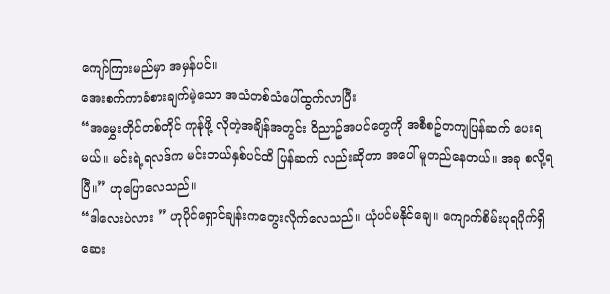ကျော်ကြားမည်မှာ အမှန်ပင်။
အေးစက်ကာခံစားချက်မဲ့သော အသံတစ်သံပေါ်ထွက်လာပြီး
“အမွှေးတိုင်တစ်တိုင် ကုန်ုဖို့ လိုတဲ့အချိန်အတွင်း ဝိညာဥ်အပင်တွေကို အစီစဥ်တကျပြန်ဆက် ပေးရမယ်။ မင်းရဲ့ရလဒ်က မင်းဘယ်နှစ်ပင်ထိ ပြန်ဆက် လည်းဆိုတာ အပေါ် မူတည်နေတယ်။ အခု စလို့ရပြီ။” ဟုပြောလေသည်။
“ဒါလေးပဲလား ” ဟုပိုင်ရှောင်ချန်းကတွေးလိုက်လေသည်။ ယုံပင်မနိုင်ချေ။ ကျောက်စိမ်းပုရပိုက်ရှိဆေး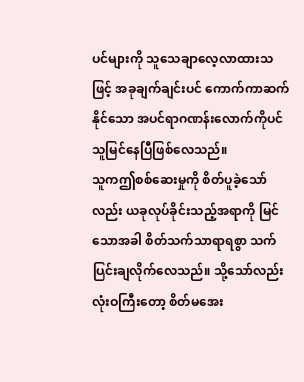ပင်များကို သူသေချာလေ့လာထားသဖြင့် အခုချက်ချင်းပင် ကောက်ကာဆက်နိုင်သော အပင်ရာဂဏန်းလောက်ကိုပင် သူမြင်နေပြီဖြစ်လေသည်။
သူကဤစစ်ဆေးမှုကို စိတ်ပူခဲ့သော်လည်း ယခုလုပ်ခိုင်းသည့်အရာကို မြင်သောအခါ စိတ်သက်သာရာရစွာ သက်ပြင်းချလိုက်လေသည်။ သို့သော်လည်း လုံးဝကြီးတော့ စိတ်မအေး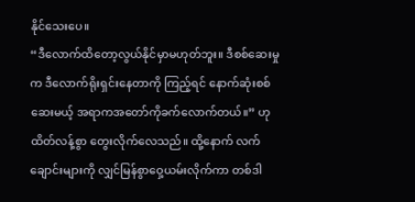နိုင်သေးပေ။
“ဒီလောက်ထိတော့လွယ်နိုင်မှာမဟုတ်ဘူး။ ဒီစစ်ဆေးမှုက ဒီလောက်ရိုးရှင်းနေတာကို ကြည့်ရင် နောက်ဆုံးစစ်ဆေးမယ့် အရာကအတော်ကိုခက်လောက်တယ်။” ဟုထိတ်လန့်စွာ တွေးလိုက်လေသည်။ ထို့နောက် လက်ချောင်းများကို လျှင်မြန်စွာဝှေ့ယမ်းလိုက်ကာ တစ်ဒါ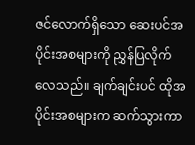ဇင်လောက်ရှိသော ဆေးပင်အပိုင်းအစများကို ညွှန်ပြလိုက်လေသည်။ ချက်ချင်းပင် ထိုအပိုင်းအစများက ဆက်သွားကာ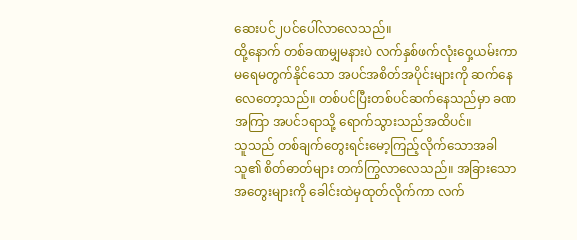ဆေးပင်၂ပင်ပေါ်လာလေသည်။
ထို့နောက် တစ်ခဏမျှမနားပဲ လက်နှစ်ဖက်လုံးဝှေ့ယမ်းကာ မရေမတွက်နိုင်သော အပင်အစိတ်အပိုင်းများကို ဆက်နေလေတော့သည်။ တစ်ပင်ပြီးတစ်ပင်ဆက်နေသည်မှာ ခဏအကြာ အပင်၁ရာသို့ ရောက်သွားသည်အထိပင်။
သူသည် တစ်ချက်တွေးရင်းမော့ကြည့်လိုက်သောအခါ သူ၏ စိတ်ဓာတ်များ တက်ကြွလာလေသည်။ အခြားသောအတွေးများကို ခေါင်းထဲမှထုတ်လိုက်ကာ လက်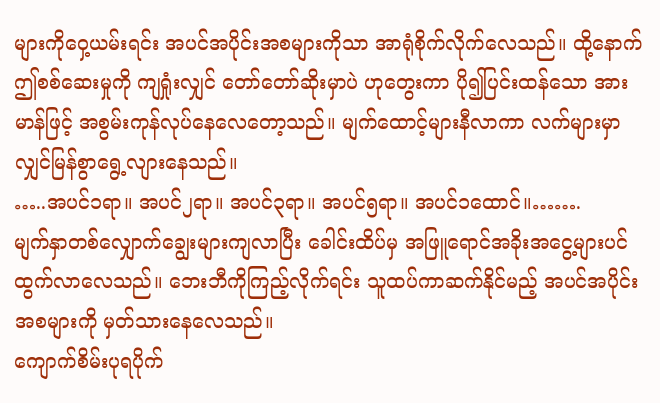များကိုဝှေ့ယမ်းရင်း အပင်အပိုင်းအစများကိုသာ အာရုံစိုက်လိုက်လေသည်။ ထို့နောက် ဤစစ်ဆေးမှုကို ကျရှုံးလျှင် တော်တော်ဆိုးမှာပဲ ဟုတွေးကာ ပို၍ပြင်းထန်သော အားမာန်ဖြင့် အစွမ်းကုန်လုပ်နေလေတော့သည်။ မျက်ထောင့်များနီလာကာ လက်များမှာ လျှင်မြန်စွာရွေ့လျားနေသည်။
…..အပင်၁ရာ။ အပင်၂ရာ။ အပင်၃ရာ။ အပင်၅ရာ။ အပင်၁ထောင်။…….
မျက်နှာတစ်လျှောက်ချွေးများကျလာပြီး ခေါင်းထိပ်မှ အဖြူရောင်အခိုးအငွေ့များပင် ထွက်လာလေသည်။ ဘေးဘီကိုကြည့်လိုက်ရင်း သူထပ်ကာဆက်နိုင်မည့် အပင်အပိုင်းအစများကို မှတ်သားနေလေသည်။
ကျောက်စိမ်းပုရပိုက်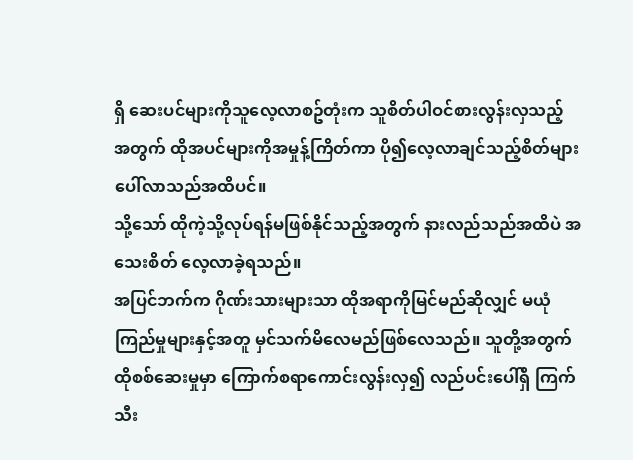ရှိ ဆေးပင်များကိုသူလေ့လာစဥ်တုံးက သူစိတ်ပါဝင်စားလွန်းလှသည့် အတွက် ထိုအပင်များကိုအမှုန့်ကြိတ်ကာ ပို၍လေ့လာချင်သည့်စိတ်များပေါ်လာသည်အထိပင်။
သို့သော် ထိုကဲ့သို့လုပ်ရန်မဖြစ်နိုင်သည့်အတွက် နားလည်သည်အထိပဲ အသေးစိတ် လေ့လာခဲ့ရသည်။
အပြင်ဘက်က ဂိုဏ်းသားများသာ ထိုအရာကိုမြင်မည်ဆိုလျှင် မယုံကြည်မှုများနှင့်အတူ မှင်သက်မိလေမည်ဖြစ်လေသည်။ သူတို့အတွက်ထိုစစ်ဆေးမှုမှာ ကြောက်စရာကောင်းလွန်းလှ၍ လည်ပင်းပေါ်ရှိ ကြက်သီး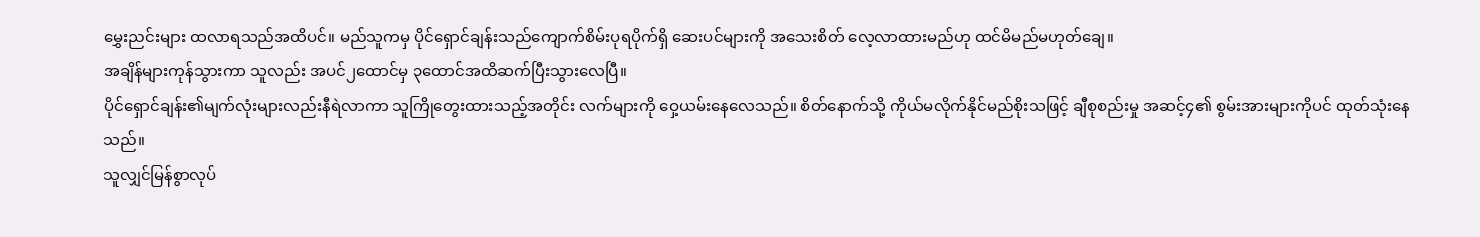မွှေးညင်းများ ထလာရသည်အထိပင်။ မည်သူကမှ ပိုင်ရှောင်ချန်းသည်ကျောက်စိမ်းပုရပိုက်ရှိ ဆေးပင်များကို အသေးစိတ် လေ့လာထားမည်ဟု ထင်မိမည်မဟုတ်ချေ။
အချိန်များကုန်သွားကာ သူလည်း အပင်၂ထောင်မှ ၃ထောင်အထိဆက်ပြီးသွားလေပြီ။
ပိုင်ရှောင်ချန်း၏မျက်လုံးများလည်းနီရဲလာကာ သူကြိုတွေးထားသည့်အတိုင်း လက်များကို ဝှေ့ယမ်းနေလေသည်။ စိတ်နောက်သို့ ကိုယ်မလိုက်နိုင်မည်စိုးသဖြင့် ချီစုစည်းမှု အဆင့်၄၏ စွမ်းအားများကိုပင် ထုတ်သုံးနေသည်။
သူလျှင်မြန်စွာလုပ်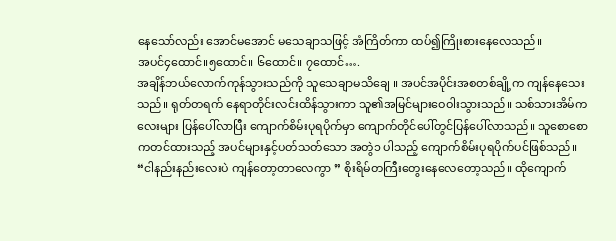နေသော်လည်း အောင်မအောင် မသေချာသဖြင့် အံကြိတ်ကာ ထပ်၍ကြိုးစားနေလေသည်။
အပင်၄ထောင်။၅ထောင်။ ၆ထောင်။ ၇ထောင်….
အချိန်ဘယ်လောက်ကုန်သွားသည်ကို သူသေချာမသိချေ ။ အပင်အပိုင်းအစတစ်ချို့က ကျန်နေသေးသည်။ ရုတ်တရက် နေရာတိုင်းလင်းထိန်သွားကာ သူ၏အမြင်များဝေဝါးသွားသည်။ သစ်သားအိမ်ကလေးများ ပြန်ပေါ်လာပြီး ကျောက်စိမ်းပုရပိုက်မှာ ကျောက်တိုင်ပေါ်တွင်ပြန်ပေါ်လာသည်။ သူစောစောကတင်ထားသည့် အပင်များနှင့်ပတ်သတ်သော အတွဲ၁ ပါသည့် ကျောက်စိမ်းပုရပိုက်ပင်ဖြစ်သည်။
“ငါနည်းနည်းလေးပဲ ကျန်တော့တာလေကွာ ” စိုးရိမ်တကြီးတွေးနေလေတော့သည်။ ထိုကျောက်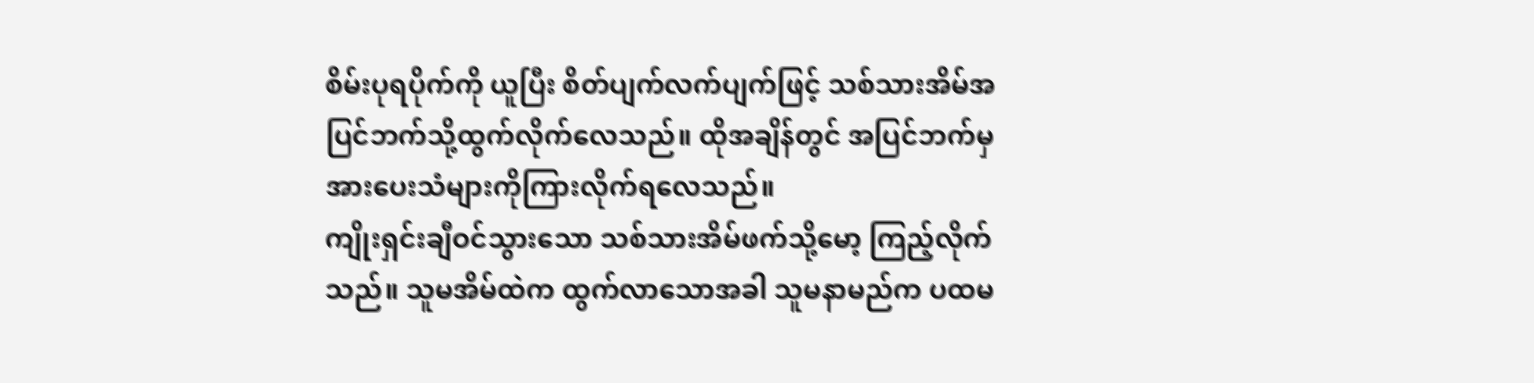စိမ်းပုရပိုက်ကို ယူပြီး စိတ်ပျက်လက်ပျက်ဖြင့် သစ်သားအိမ်အပြင်ဘက်သို့ထွက်လိုက်လေသည်။ ထိုအချိန်တွင် အပြင်ဘက်မှ အားပေးသံများကိုကြားလိုက်ရလေသည်။
ကျိုးရှင်းချီဝင်သွားသော သစ်သားအိမ်ဖက်သို့မော့ ကြည့်လိုက်သည်။ သူမအိမ်ထဲက ထွက်လာသောအခါ သူမနာမည်က ပထမ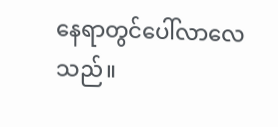နေရာတွင်ပေါ်လာလေသည်။